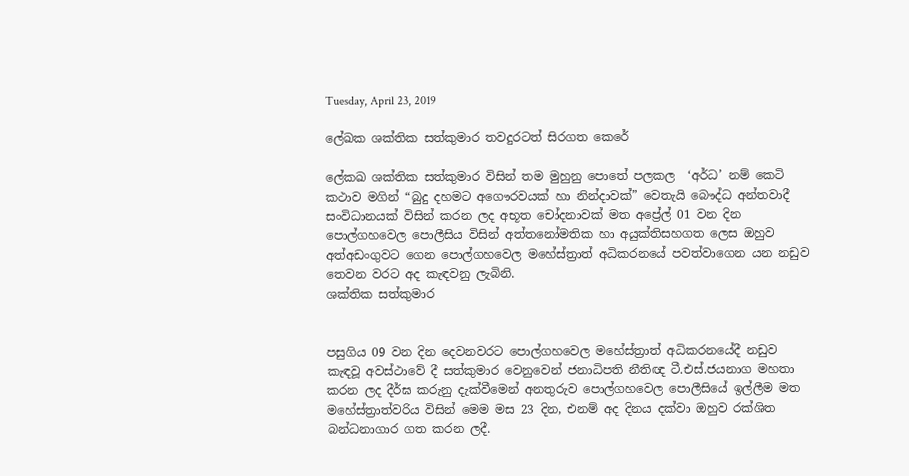Tuesday, April 23, 2019

ලේඛක ශක්තික සත්කුමාර තවදුරටත් සිරගත කෙරේ

ලේකඛ ශක්තික සත්කුමාර විසින් තම මුහුනු පොතේ පලකල  ‘අර්ධ’ නම් කෙටි කථාව මගින් “බුදු දහමට අගෞරවයක් හා නින්දාවක්” වෙතැයි බෞද්ධ අන්තවාදී සංවිධානයක් විසින් කරන ලද අභූත චෝදනාවක් මත අප්‍රේල් 01 වන දින පොල්ගහවෙල පොලීසිය විසින් අත්තනෝමතික හා අයුක්තිසහගත ලෙස ඔහුව අත්අඩංගුවට ගෙන පොල්ගහවෙල මහේස්ත්‍රාත් අධිකරනයේ පවත්වාගෙන යන නඩුව තෙවන වරට අද කැඳවනු ලැබිනි.
ශක්තික සත්කුමාර


පසුගිය 09 වන දින දෙවනවරට පොල්ගහවෙල මහේස්ත්‍රාත් අධිකරනයේදී නඩුව කැඳවූ අවස්ථාවේ දී සත්කුමාර වෙනුවෙන් ජනාධිපති නීතිඥ ටී.එස්.ජයනාග මහතා කරන ලද දීර්ඝ කරුනු දැක්වීමෙන් අනතුරුව පොල්ගහවෙල පොලීසියේ ඉල්ලීම මත මහේස්ත්‍රාත්වරිය විසින් මෙම මස 23 දින, එනම් අද දිනය දක්වා ඔහුව රක්ශිත බන්ධනාගාර ගත කරන ලදී.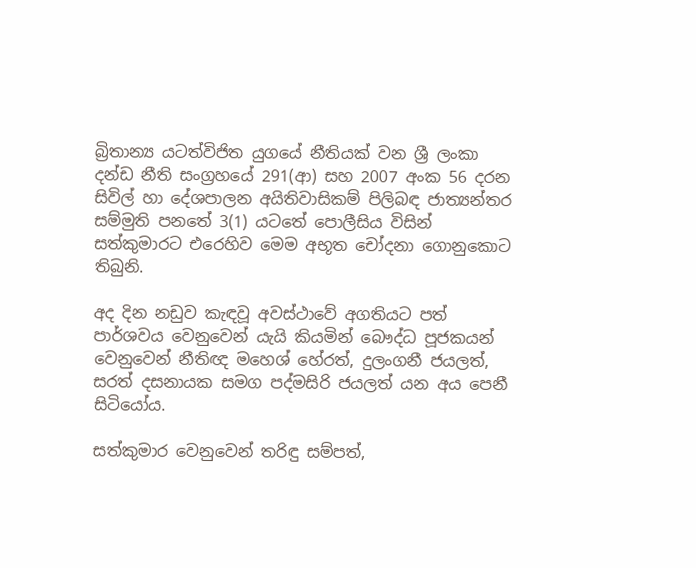බ්‍රිතාන්‍ය යටත්විජිත යුගයේ නීතියක් වන ශ්‍රී ලංකා දන්ඩ නීති සංග්‍රහයේ 291(ආ) සහ 2007 අංක 56 දරන සිවිල් හා දේශපාලන අයිතිවාසිකම් පිලිබඳ ජාත්‍යන්තර සම්මුති පනතේ 3(1) යටතේ පොලීසිය විසින් සත්කුමාරට එරෙහිව මෙම අභූත චෝදනා ගොනුකොට තිබුනි.

අද දින නඩුව කැඳවූ අවස්ථාවේ අගතියට පත් පාර්ශවය වෙනුවෙන් යැයි කියමින් බෞද්ධ පූජකයන් වෙනුවෙන් නීතිඥ මහෙශ් හේරත්, දුලංගනී ජයලත්,  සරත් දසනායක සමග පද්මසිරි ජයලත් යන අය පෙනී සිටියෝය.

සත්කුමාර වෙනුවෙන් තරිඳු සම්පත්,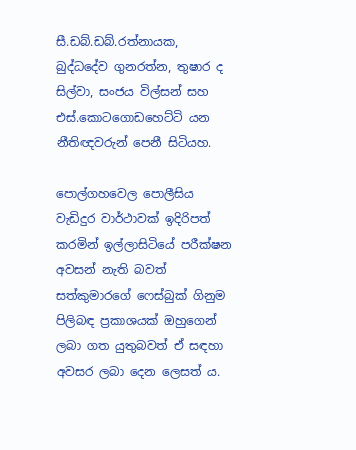සී.ඩබ්.ඩබ්.රත්නායක, බුද්ධදේව ගුනරත්න, තුෂාර ද සිල්වා, සංජය විල්සන් සහ එස්.කොටගොඩහෙට්ටි යන නීතිඥවරුන් පෙනී සිටියහ.

පොල්ගහවෙල පොලීසිය වැඩිදුර වාර්ථාවක් ඉදිරිපත් කරමින් ඉල්ලාසිටියේ පරීක්ෂන අවසන් නැති බවත්  සත්කුමාරගේ ෆෙස්බුක් ගිනුම පිලිබඳ ප්‍රකාශයක් ඔහුගෙන් ලබා ගත යුතුබවත් ඒ සඳහා අවසර ලබා දෙන ලෙසත්‍ ය.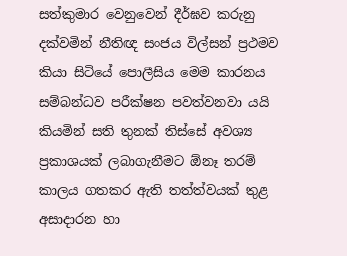සත්කුමාර වෙනුවෙන් දීර්ඝව කරුනු දක්වමින් නීතිඥ සංජය විල්සන් ප්‍රථමව කියා සිටියේ පොලීසිය මෙම කාරනය සම්බන්ධව පරීක්ෂන පවත්වනවා යයි කියමින් සති තුනක් තිස්සේ අවශ්‍ය  ප්‍රකාශයක් ලබාගැනීමට ඕනෑ තරම් කාලය ගතකර ඇති තත්ත්වයක් තුළ අසාදාරන හා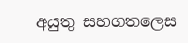අයුතු සහගතලෙස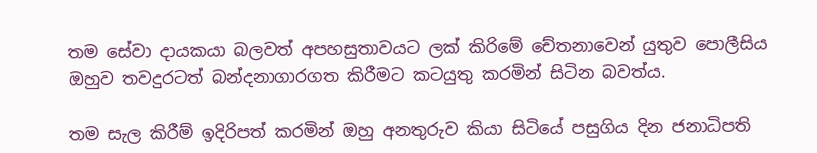තම සේවා දායකයා බලවත් අපහසුතාවයට ලක් කිරිමේ චේතනාවෙන් යුතුව පොලීසිය ඔහුව තවදුරටත් බන්දනාගාරගත කිරීමට කටයුතු කරමින් සිටින බවත්ය.

තම සැල කිරීම් ඉදිරිපත් කරමින් ඔහු අනතුරුව කියා සිටියේ පසුගිය දින ජනාධිපති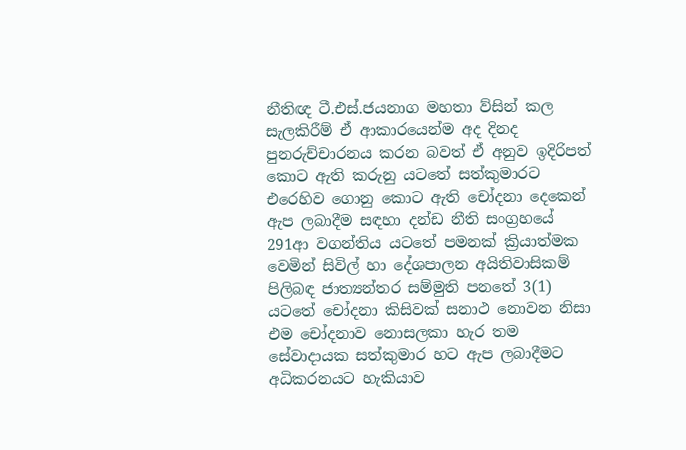නීතිඥ ටී.එස්.ජයනාග මහතා ව්සින් කල සැලකිරීම් ඒ ආකාරයෙන්ම අද දිනද පුනරුච්චාරනය කරන බවත් ඒ අනුව ඉදිරිපත් කොට ඇති කරුනු යටතේ සත්කුමාරට එරෙහිව ගොනු කොට ඇති චෝදනා දෙකෙන් ඇප ලබාදීම සඳහා දන්ඩ නීති සංග්‍රහයේ 291ආ වගන්තිය යටතේ පමනක් ක්‍රියාත්මක වෙමින් සිවිල් හා දේශපාලන අයිතිවාසිකම් පිලිබඳ ජාත්‍යන්තර සම්මුති පනතේ 3(1) යටතේ චෝදනා කිසිවක් සනාථ නොවන නිසා එම චෝදනාව නොසලකා හැර තම සේවාදායක සත්කුමාර හට ඇප ලබාදීමට අධිකරනයට හැකියාව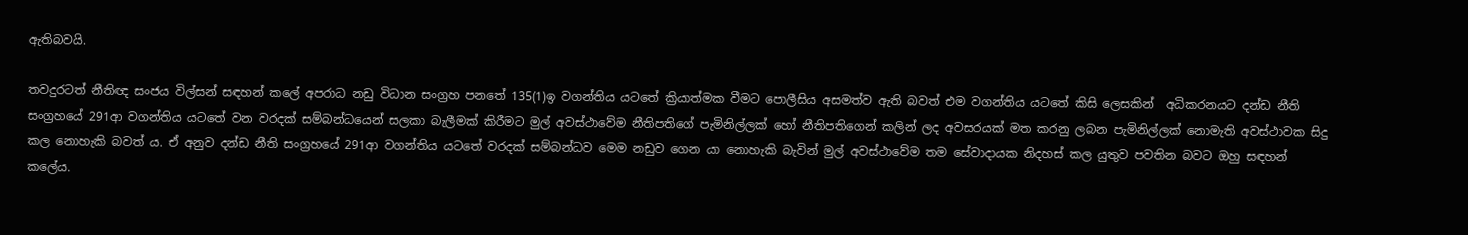ඇතිබවයි.

තවදුරටත් නීතිඥ සංජය විල්සන් සඳහන් කලේ අපරාධ නඩු විධාන සංග්‍රහ පනතේ 135(1)ඉ වගන්තිය යටතේ ක්‍රියාත්මක වීමට පොලීසිය අසමත්ව ඇති බවත් එම වගන්තිය යටතේ කිසි ලෙසකින්  අධිකරනයට දන්ඩ නීති සංග්‍රහයේ 291ආ වගන්තිය යටතේ වන වරදක් සම්බන්ධයෙන් සලකා බැලීමක් කිරීමට මුල් අවස්ථාවේම නීතිපතිගේ පැමිනිල්ලක් හෝ නීතිපතිගෙන් කලින් ලද අවසරයක් මත කරනු ලබන පැමිනිල්ලක් නොමැති අවස්ථාවක සිදු කල නොහැකි බවත්‍ ය. ඒ අනුව දන්ඩ නීති සංග්‍රහයේ 291ආ වගන්තිය යටතේ වරදක් සම්බන්ධව මෙම නඩුව ගෙන යා නොහැකි බැවින් මුල් අවස්ථාවේම තම සේවාදායක නිදහස් කල යුතුව පවතින බවට ඔහු සඳහන් කලේය.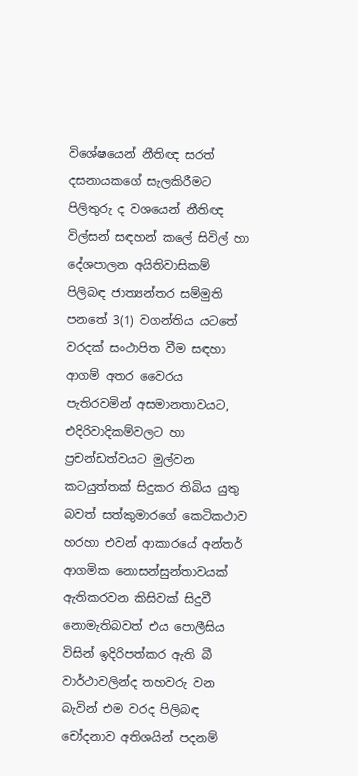විශේෂයෙන් නීතිඥ සරත් දසනායකගේ සැලකිරීමට පිලිතුරු ද වශයෙන් නීතිඥ විල්සන් සඳහන් කලේ සිවිල් හා දේශපාලන අයිතිවාසිකම් පිලිබඳ ජාත්‍යන්තර සම්මුති පනතේ 3(1) වගන්තිය යටතේ වරදක් සංථාපිත වීම සඳහා ආගම් අතර වෛරය පැතිරවමින් අසමානතාවයට, එදිරිවාදිකම්වලට හා ප්‍රචන්ඩත්වයට මුල්වන කටයුත්තක් සිදුකර තිබිය යුතු බවත් සත්කුමාරගේ කෙටිකථාව හරහා එවන් ආකාරයේ අන්තර් ආගමික නොසන්සුන්තාවයක් ඇතිකරවන කිසිවක් සිදුවී නොමැතිබවත් එය පොලීසිය විසින් ඉදිරිපත්කර ඇති බී වාර්ථාවලින්ද තහවරු වන බැවින් එම වරද පිලිබඳ චෝදනාව අතිශයින් පදනම්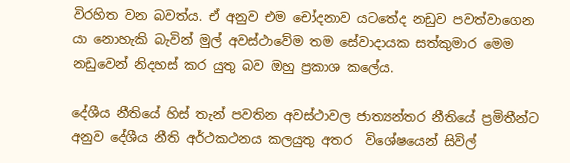විරහිත වන බවත්ය. ඒ අනුව එම චෝදනාව යටතේද නඩුව පවත්වාගෙන යා නොහැකි බැවින් මුල් අවස්ථාවේම තම සේවාදායක සත්කුමාර මෙම නඩුවෙන් නිදහස් කර යුතු බව ඔහු ප්‍රකාශ කලේය.

දේශීය නීතියේ හිස් තැන් පවතින අවස්ථාවල ජාත්‍යන්තර නීතියේ ප්‍රමිතීන්ට අනුව දේශීය නීති අර්ථකථනය කලයුතු අතර  විශේෂයෙන් සිවිල්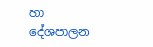හා දේශපාලන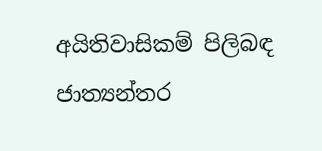අයිතිවාසිකම් පිලිබඳ ජාත්‍යන්තර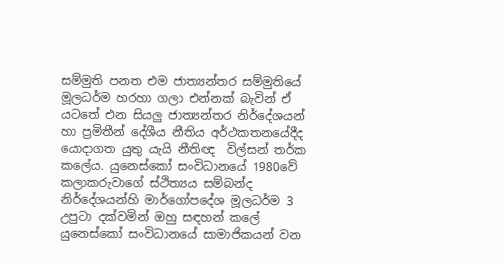සම්මුති පනත එම ජාත්‍යන්තර සම්මුතියේ මූලධර්ම හරහා ගලා එන්නක් බැවින් ඒ යටතේ එන සියලු ජාත්‍යන්තර නිර්දේශයන් හා ප්‍රමිතීන් දේශීය නීතිය අර්ථකතනයේදීද යොදාගත යුතු යැයි නීතිඥ  විල්සන් තර්ක කලේය. යුනෙස්කෝ සංවිධානයේ 1980වේ කලාකරුවාගේ ස්ථිත්‍යය සම්බන්ද නිර්දේශයන්හි මාර්ගෝපදේශ මූලධර්ම 3 උපුටා දක්වමින් ඔහු සඳහන් කලේ යුනෙස්කෝ සංවිධානයේ සාමාජිකයන් වන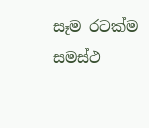සෑම රටක්ම සමස්ථ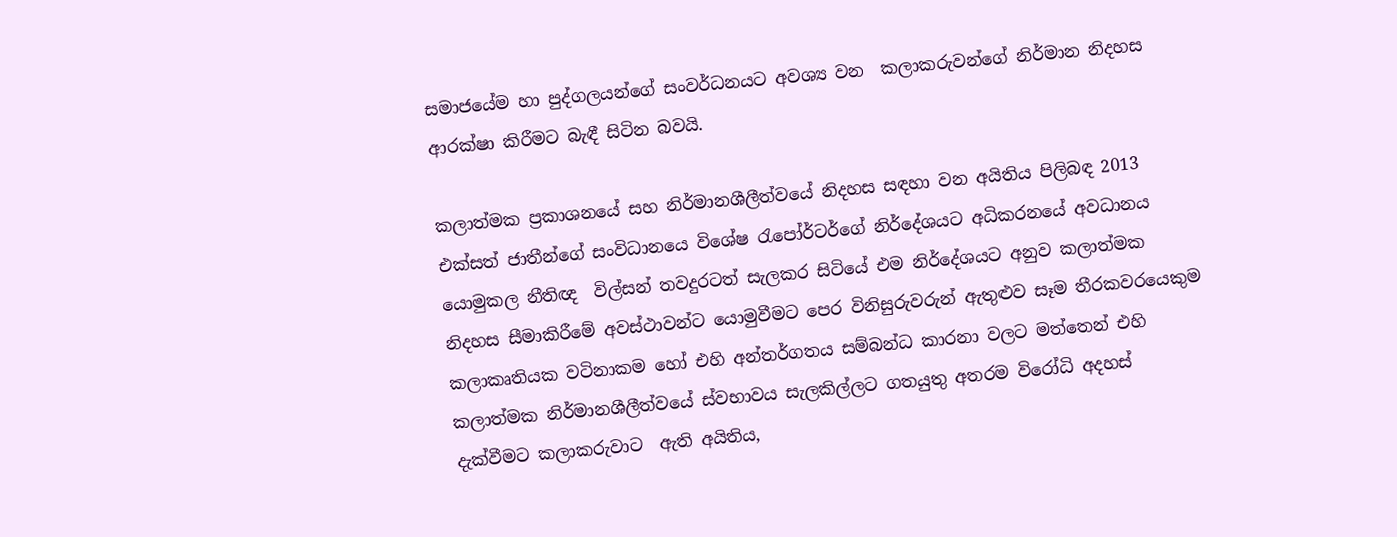සමාජයේම හා පුද්ගලයන්ගේ සංවර්ධනයට අවශ්‍ය වන  කලාකරුවන්ගේ නිර්මාන නිදහස ආරක්ෂා කිරීමට බැඳී සිටින බවයි.

කලාත්මක ප්‍රකාශනයේ සහ නිර්මානශීලීත්වයේ නිදහස සඳහා වන අයිතිය පිලිබඳ 2013 එක්සත් ජාතීන්ගේ සංවිධානයෙ විශේෂ රැපෝර්ටර්ගේ නිර්දේශයට අධිකරනයේ අවධානය යොමුකල නීතිඥ  විල්සන් තවදුරටත් සැලකර සිටියේ එම නිර්දේශයට අනුව කලාත්මක නිදහස සීමාකිරීමේ අවස්ථාවන්ට යොමුවීමට පෙර විනිසුරුවරුන් ඇතුළුව සෑම තීරකවරයෙකුම කලාකෘතියක වටිනාකම හෝ එහි අන්තර්ගතය සම්බන්ධ කාරනා වලට මත්තෙන් එහි කලාත්මක නිර්මානශීලීත්වයේ ස්වභාවය සැලකිල්ලට ගතයුතු අතරම විරෝධි අදහස් දැක්වීමට කලාකරුවාට  ඇති අයිතිය,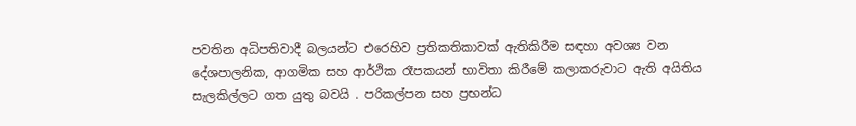පවතින අධිපතිවාදී බලයන්ට එරෙහිව ප්‍රතිකතිකාවක් ඇතිකිරීම සඳහා අවශ්‍ය වන දේශපාලනික, ආගමික සහ ආර්ථික රෑපකයන් භාවිතා කිරීමේ කලාකරුවාට ඇති අයිතිය සැලකිල්ලට ගත යුතු බවයි . පරිකල්පන සහ ප්‍රභන්ධ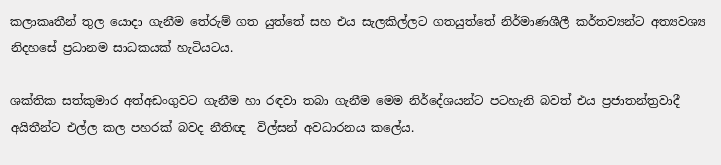කලාකෘතීන් තුල යොදා ගැනීම තේරුම් ගත යුත්තේ සහ එය සැලකිල්ලට ගතයුත්තේ නිර්මාණශීලී කර්තව්‍යන්ට අත්‍යවශ්‍ය නිදහසේ ප්‍රධානම සාධකයක් හැටියටය.

ශක්තික සත්කුමාර අත්අඩංගුවට ගැනීම හා රඳවා තබා ගැනීම මෙම නිර්දේශයන්ට පටහැනි බවත් එය ප්‍රජාතන්ත්‍රවාදී අයිතීන්ට එල්ල කල පහරක් බවද නීතිඥ  විල්සන් අවධාරනය කලේය.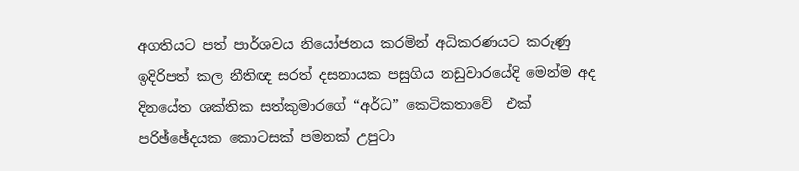අගතියට පත් පාර්ශවය නියෝජනය කරමින් අධිකරණයට කරුණු ඉදිරිපත් කල නීතිඥ සරත් දසනායක පසුගිය නඩුවාරයේදි මෙන්ම අද දිනයේත ශක්තික සත්කුමාරගේ “අර්ධ” කෙටිකතාවේ  එක් පරිඡ්ඡේදයක කොටසක් පමනක් උපුටා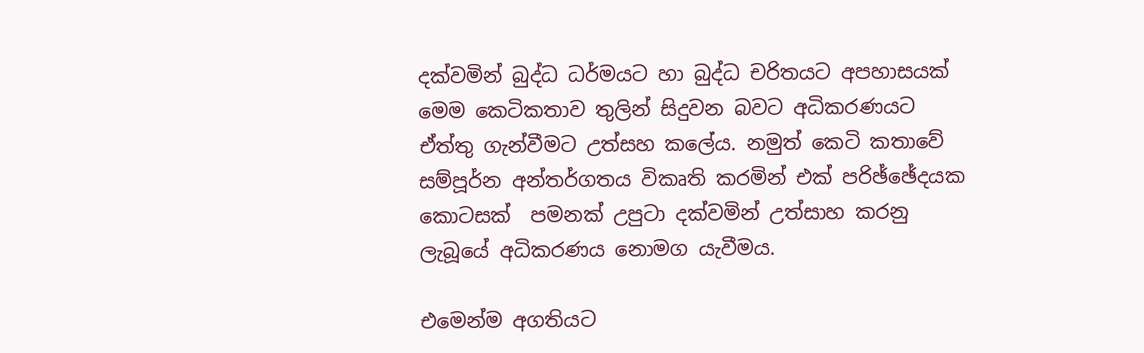දක්වමින් බුද්ධ ධර්මයට හා බුද්ධ චරිතයට අපහාසයක් මෙම කෙටිකතාව තුලින් සිදුවන බවට අධිකරණයට ඒත්තු ගැන්වීමට උත්සහ කලේය. නමුත් කෙටි කතාවේ සම්පූර්න අන්තර්ගතය විකෘති කරමින් එක් පරිඡ්ඡේදයක කොටසක්  පමනක් උපුටා දක්වමින් උත්සාහ කරනු ලැබූයේ අධිකරණය නොමග යැවීමය.

එමෙන්ම අගතියට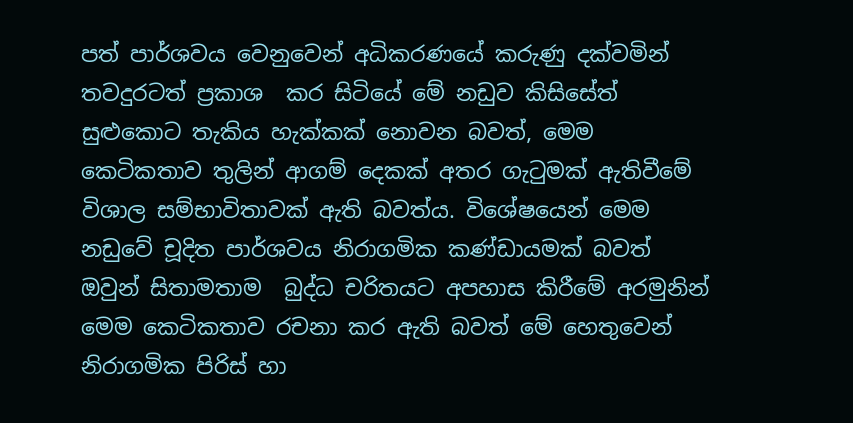පත් පාර්ශවය වෙනුවෙන් අධිකරණයේ කරුණු දක්වමින් තවදුරටත් ප්‍රකාශ  කර සිටියේ මේ නඩුව කිසිසේත් සුළුකොට තැකිය හැක්කක් නොවන බවත්, මෙම කෙටිකතාව තුලින් ආගම් දෙකක් අතර ගැටුමක් ඇතිවීමේ විශාල සම්භාවිතාවක් ඇති බවත්ය. විශේෂයෙන් මෙම නඩුවේ චූදිත පාර්ශවය නිරාගමික කණ්ඩායමක් බවත් ඔවුන් සිතාමතාම  බුද්ධ චරිතයට අපහාස කිරීමේ අරමුනින් මෙම කෙටිකතාව රචනා කර ඇති බවත් මේ හෙතුවෙන් නිරාගමික පිරිස් හා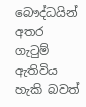බෞද්ධයින් අතර ගැටුම් ඇතිවිය හැකි බවත්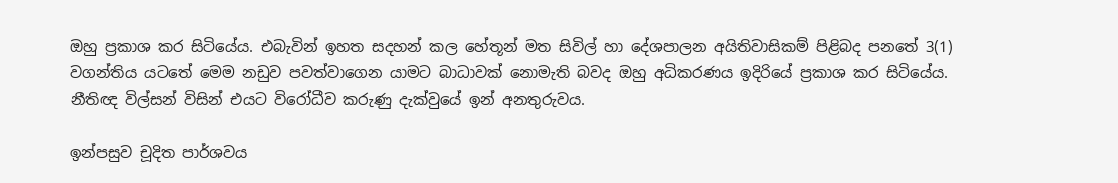ඔහු ප්‍රකාශ කර සිටියේය. එබැවින් ඉහත සදහන් කල හේතූන් මත සිවිල් හා දේශපාලන අයිතිවාසිකම් පිළිබද පනතේ 3(1) වගන්තිය යටතේ මෙම නඩුව පවත්වාගෙන යාමට බාධාවක් නොමැති බවද ඔහු අධිකරණය ඉදිරියේ ප්‍රකාශ කර සිටියේය. නීතිඥ විල්සන් විසින් එයට විරෝධීව කරුණු දැක්වුයේ ඉන් අනතුරුවය.

ඉන්පසුව චූදිත පාර්ශවය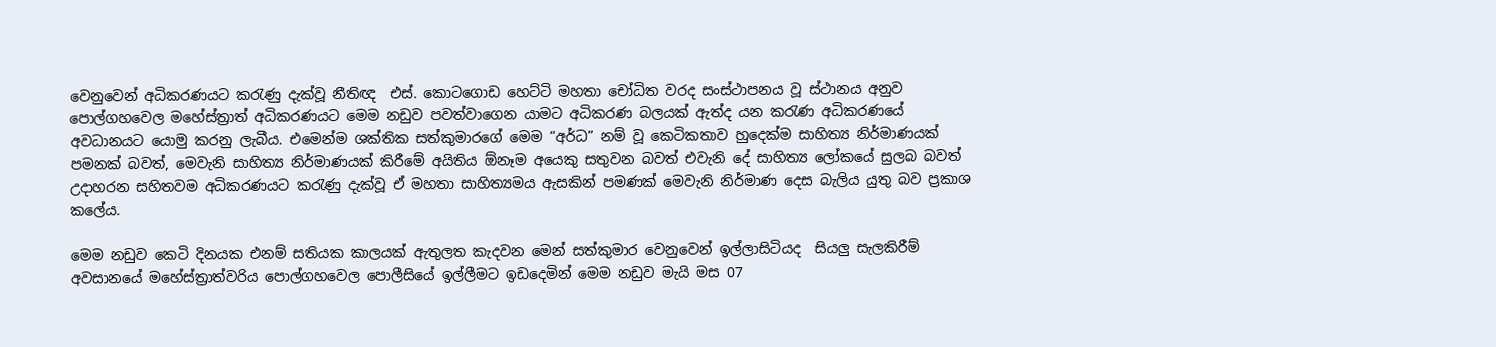වෙනුවෙන් අධිකරණයට කරැණු දැක්වූ නීතිඥ  එස්. කොටගොඩ හෙට්ටි මහතා චෝධිත වරද සංස්ථාපනය වූ ස්ථානය අනුව පොල්ගහවෙල මහේස්ත්‍රාත් අධිකරණයට මෙම නඩුව පවත්වාගෙන යාමට අධිකරණ බලයක් ඇත්ද යන කරැණ අධිකරණයේ අවධානයට යොමු කරනු ලැබීය. එමෙන්ම ශක්තික සත්කුමාරගේ මෙම “අර්ධ” නම් වූ කෙටිකතාව හුදෙක්ම සාහිත්‍ය නිර්මාණයක් පමනක් බවත්, මෙවැනි සාහිත්‍ය නිර්මාණයක් කිරීමේ අයිතිය ඕනෑම අයෙකු සතුවන බවත් එවැනි දේ සාහිත්‍ය ලෝකයේ සුලබ බවත් උදාහරන සහිතවම අධිකරණයට කරැණු දැක්වූ ඒ මහතා සාහිත්‍යමය ඇසකින් පමණක් මෙවැනි නිර්මාණ දෙස බැලිය යුතු බව ප්‍රකාශ කලේය.

මෙම නඩුව කෙටි දිනයක එනම් සතියක කාලයක් ඇතුලත කැදවන මෙන් සත්කුමාර වෙනුවෙන් ඉල්ලාසිටියද  සියලු සැලකිරීම් අවසානයේ මහේස්ත්‍රාත්වරිය පොල්ගහවෙල පොලීසියේ ඉල්ලීමට ඉඩදෙමින් මෙම නඩුව මැයි මස 07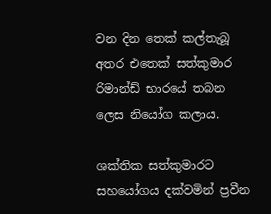වන දින තෙක් කල්තැබූ අතර එතෙක් සත්කුමාර රිමාන්ඩ් භාරයේ තබන ලෙස නියෝග කලාය.

ශක්තික සත්කුමාරට සහයෝගය දක්වමින් ප්‍රවීන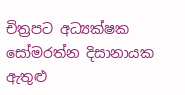චිත්‍රපට අධ්‍යක්ෂක සෝමරත්න දිසානායක ඇතුළු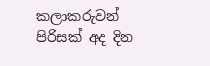කලාකරුවන් පිරිසක් අද දින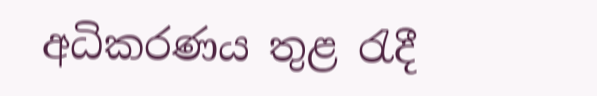අධිකරණය තුළ රැදී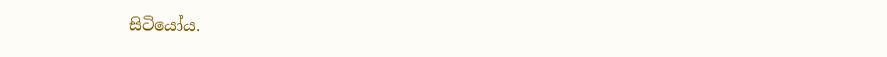සිටියෝය.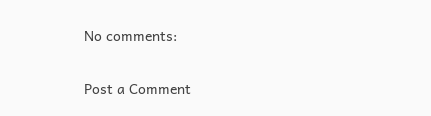No comments:

Post a Comment